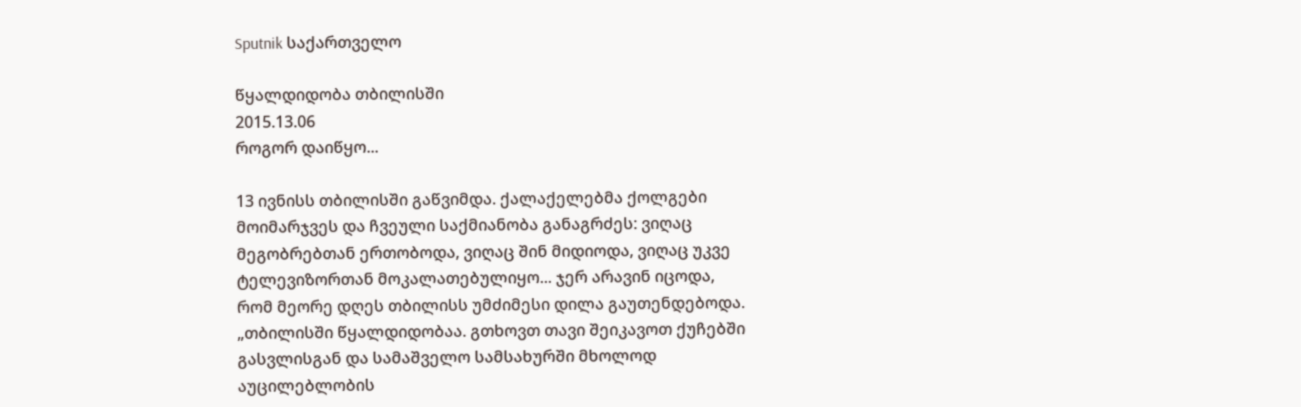Sputnik საქართველო

წყალდიდობა თბილისში
2015.13.06
როგორ დაიწყო...

13 ივნისს თბილისში გაწვიმდა. ქალაქელებმა ქოლგები მოიმარჯვეს და ჩვეული საქმიანობა განაგრძეს: ვიღაც მეგობრებთან ერთობოდა, ვიღაც შინ მიდიოდა, ვიღაც უკვე ტელევიზორთან მოკალათებულიყო... ჯერ არავინ იცოდა,
რომ მეორე დღეს თბილისს უმძიმესი დილა გაუთენდებოდა.
„თბილისში წყალდიდობაა. გთხოვთ თავი შეიკავოთ ქუჩებში გასვლისგან და სამაშველო სამსახურში მხოლოდ აუცილებლობის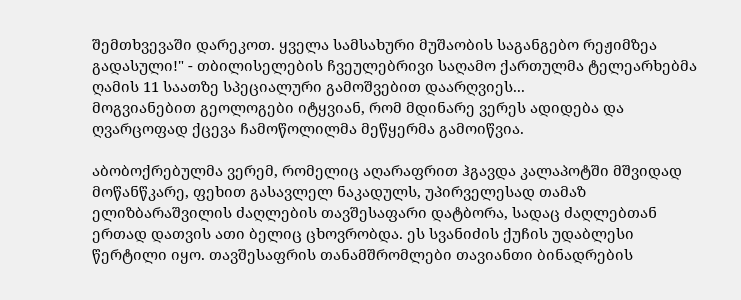შემთხვევაში დარეკოთ. ყველა სამსახური მუშაობის საგანგებო რეჟიმზეა გადასული!" - თბილისელების ჩვეულებრივი საღამო ქართულმა ტელეარხებმა ღამის 11 საათზე სპეციალური გამოშვებით დაარღვიეს...
მოგვიანებით გეოლოგები იტყვიან, რომ მდინარე ვერეს ადიდება და ღვარცოფად ქცევა ჩამოწოლილმა მეწყერმა გამოიწვია.

აბობოქრებულმა ვერემ, რომელიც აღარაფრით ჰგავდა კალაპოტში მშვიდად მოწანწკარე, ფეხით გასავლელ ნაკადულს, უპირველესად თამაზ ელიზბარაშვილის ძაღლების თავშესაფარი დატბორა, სადაც ძაღლებთან ერთად დათვის ათი ბელიც ცხოვრობდა. ეს სვანიძის ქუჩის უდაბლესი წერტილი იყო. თავშესაფრის თანამშრომლები თავიანთი ბინადრების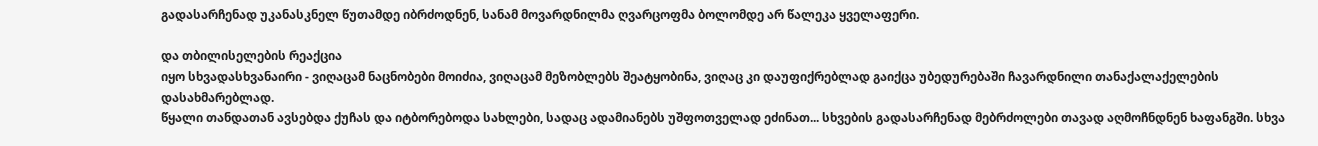გადასარჩენად უკანასკნელ წუთამდე იბრძოდნენ, სანამ მოვარდნილმა ღვარცოფმა ბოლომდე არ წალეკა ყველაფერი.

და თბილისელების რეაქცია
იყო სხვადასხვანაირი - ვიღაცამ ნაცნობები მოიძია, ვიღაცამ მეზობლებს შეატყობინა, ვიღაც კი დაუფიქრებლად გაიქცა უბედურებაში ჩავარდნილი თანაქალაქელების დასახმარებლად.
წყალი თანდათან ავსებდა ქუჩას და იტბორებოდა სახლები, სადაც ადამიანებს უშფოთველად ეძინათ... სხვების გადასარჩენად მებრძოლები თავად აღმოჩნდნენ ხაფანგში. სხვა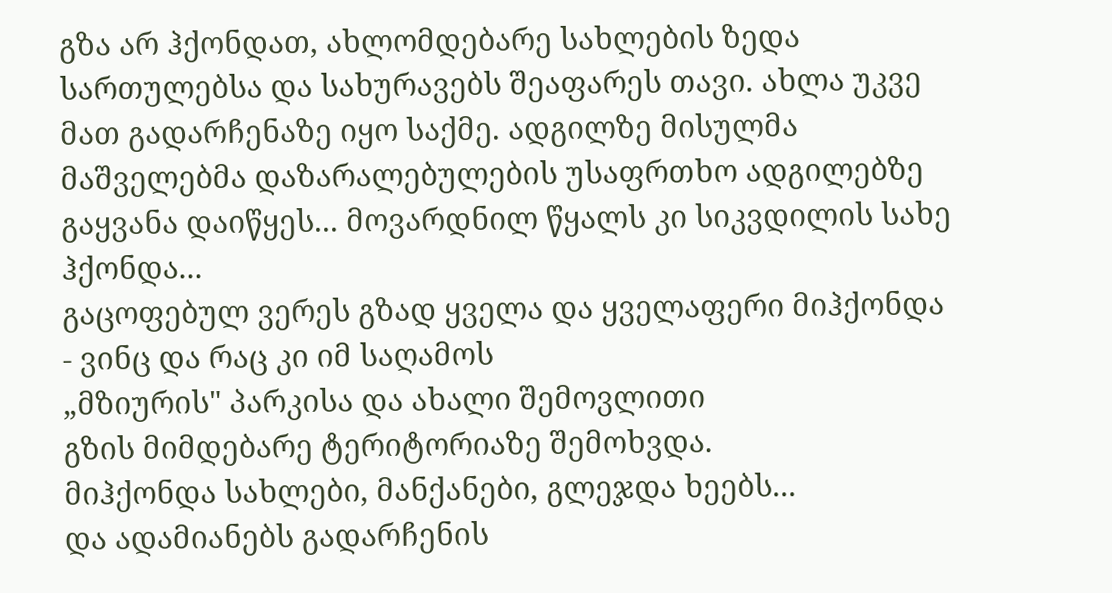გზა არ ჰქონდათ, ახლომდებარე სახლების ზედა სართულებსა და სახურავებს შეაფარეს თავი. ახლა უკვე მათ გადარჩენაზე იყო საქმე. ადგილზე მისულმა მაშველებმა დაზარალებულების უსაფრთხო ადგილებზე გაყვანა დაიწყეს... მოვარდნილ წყალს კი სიკვდილის სახე ჰქონდა...
გაცოფებულ ვერეს გზად ყველა და ყველაფერი მიჰქონდა - ვინც და რაც კი იმ საღამოს
„მზიურის" პარკისა და ახალი შემოვლითი
გზის მიმდებარე ტერიტორიაზე შემოხვდა.
მიჰქონდა სახლები, მანქანები, გლეჯდა ხეებს...
და ადამიანებს გადარჩენის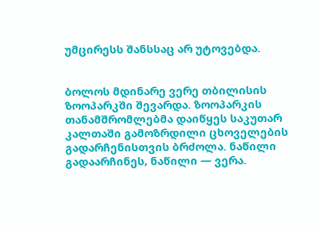უმცირესს შანსსაც არ უტოვებდა.


ბოლოს მდინარე ვერე თბილისის ზოოპარკში შევარდა. ზოოპარკის თანამშრომლებმა დაიწყეს საკუთარ კალთაში გამოზრდილი ცხოველების გადარჩენისთვის ბრძოლა. ნაწილი გადაარჩინეს, ნაწილი — ვერა.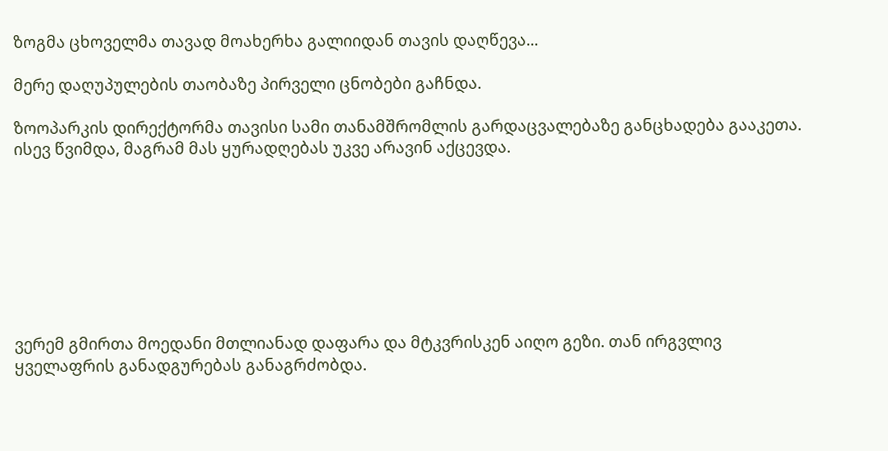ზოგმა ცხოველმა თავად მოახერხა გალიიდან თავის დაღწევა...

მერე დაღუპულების თაობაზე პირველი ცნობები გაჩნდა.

ზოოპარკის დირექტორმა თავისი სამი თანამშრომლის გარდაცვალებაზე განცხადება გააკეთა. ისევ წვიმდა, მაგრამ მას ყურადღებას უკვე არავინ აქცევდა.








ვერემ გმირთა მოედანი მთლიანად დაფარა და მტკვრისკენ აიღო გეზი. თან ირგვლივ ყველაფრის განადგურებას განაგრძობდა.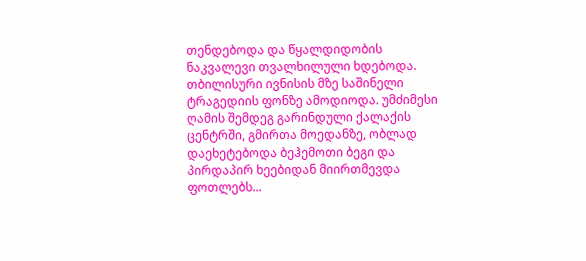თენდებოდა და წყალდიდობის ნაკვალევი თვალხილული ხდებოდა. თბილისური ივნისის მზე საშინელი ტრაგედიის ფონზე ამოდიოდა. უმძიმესი ღამის შემდეგ გარინდული ქალაქის ცენტრში, გმირთა მოედანზე, ობლად დაეხეტებოდა ბეჰემოთი ბეგი და პირდაპირ ხეებიდან მიირთმევდა ფოთლებს...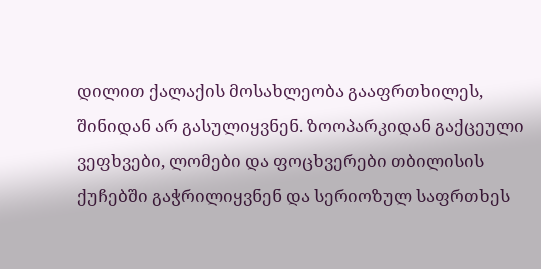დილით ქალაქის მოსახლეობა გააფრთხილეს, შინიდან არ გასულიყვნენ. ზოოპარკიდან გაქცეული ვეფხვები, ლომები და ფოცხვერები თბილისის ქუჩებში გაჭრილიყვნენ და სერიოზულ საფრთხეს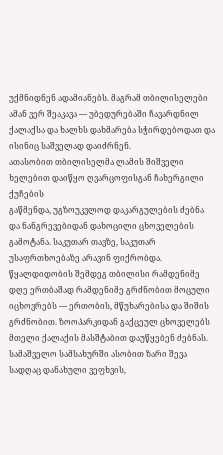უქმნიდნენ ადამიანებს. მაგრამ თბილისელები ამან ვერ შეაკავა — უბედურებაში ჩავარდნილ ქალაქსა და ხალხს დახმარება სჭირდებოდათ და ისინიც საშველად დაიძრნენ.
ათასობით თბილისელმა ლამის შიშველი ხელებით დაიწყო ღვარცოფისგან ჩახერგილი ქუჩების
გაწმენდა, უგზოუკვლოდ დაკარგულების ძებნა
და ნანგრევებიდან დახოცილი ცხოველების
გამოტანა. საკუთარ თავზე, საკუთარ
უსაფრთხოებაზე არავინ ფიქრობდა.
წყალდიდობის შემდეგ თბილისი რამდენიმე დღე ერთბაშად რამდენიმე გრძნობით მოცული იცხოვრებს — ერთობის, მწუხარებისა და შიშის გრძნობით. ზოოპარკიდან გაქცეულ ცხოველებს მთელი ქალაქის მასშტაბით დაუწყებენ ძებნას. სამაშველო სამსახურში ასობით ზარი შევა სადღაც დანახული ვეფხვის,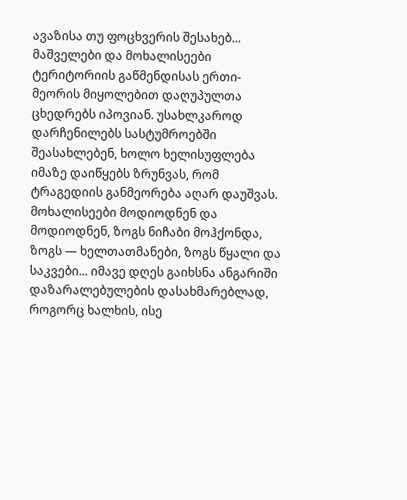ავაზისა თუ ფოცხვერის შესახებ...
მაშველები და მოხალისეები ტერიტორიის გაწმენდისას ერთი-მეორის მიყოლებით დაღუპულთა ცხედრებს იპოვიან. უსახლკაროდ დარჩენილებს სასტუმროებში შეასახლებენ, ხოლო ხელისუფლება იმაზე დაიწყებს ზრუნვას, რომ ტრაგედიის განმეორება აღარ დაუშვას.
მოხალისეები მოდიოდნენ და მოდიოდნენ, ზოგს ნიჩაბი მოჰქონდა, ზოგს — ხელთათმანები, ზოგს წყალი და საკვები... იმავე დღეს გაიხსნა ანგარიში დაზარალებულების დასახმარებლად, როგორც ხალხის, ისე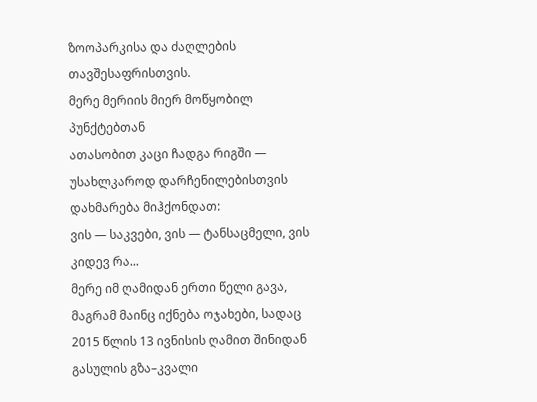ზოოპარკისა და ძაღლების თავშესაფრისთვის.
მერე მერიის მიერ მოწყობილ პუნქტებთან
ათასობით კაცი ჩადგა რიგში — უსახლკაროდ დარჩენილებისთვის დახმარება მიჰქონდათ:
ვის — საკვები, ვის — ტანსაცმელი, ვის კიდევ რა...
მერე იმ ღამიდან ერთი წელი გავა, მაგრამ მაინც იქნება ოჯახები, სადაც 2015 წლის 13 ივნისის ღამით შინიდან გასულის გზა–კვალი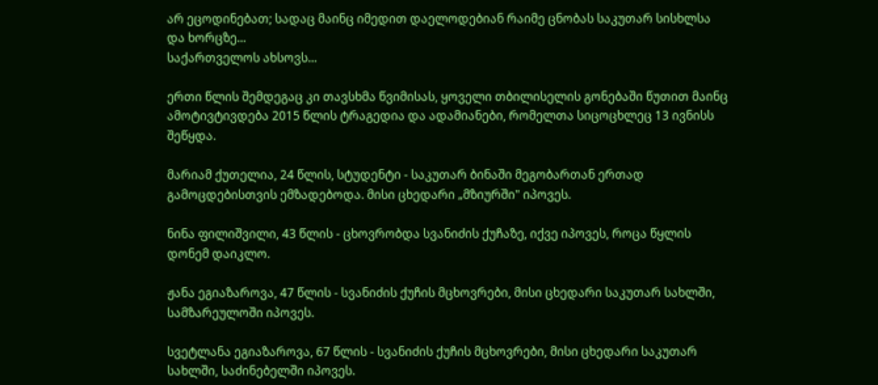არ ეცოდინებათ; სადაც მაინც იმედით დაელოდებიან რაიმე ცნობას საკუთარ სისხლსა და ხორცზე...
საქართველოს ახსოვს...

ერთი წლის შემდეგაც კი თავსხმა წვიმისას, ყოველი თბილისელის გონებაში წუთით მაინც ამოტივტივდება 2015 წლის ტრაგედია და ადამიანები, რომელთა სიცოცხლეც 13 ივნისს შეწყდა.

მარიამ ქუთელია, 24 წლის, სტუდენტი - საკუთარ ბინაში მეგობართან ერთად გამოცდებისთვის ემზადებოდა. მისი ცხედარი „მზიურში" იპოვეს.

ნინა ფილიშვილი, 43 წლის - ცხოვრობდა სვანიძის ქუჩაზე, იქვე იპოვეს, როცა წყლის დონემ დაიკლო.

ჟანა ეგიაზაროვა, 47 წლის - სვანიძის ქუჩის მცხოვრები, მისი ცხედარი საკუთარ სახლში, სამზარეულოში იპოვეს.

სვეტლანა ეგიაზაროვა, 67 წლის - სვანიძის ქუჩის მცხოვრები, მისი ცხედარი საკუთარ სახლში, საძინებელში იპოვეს.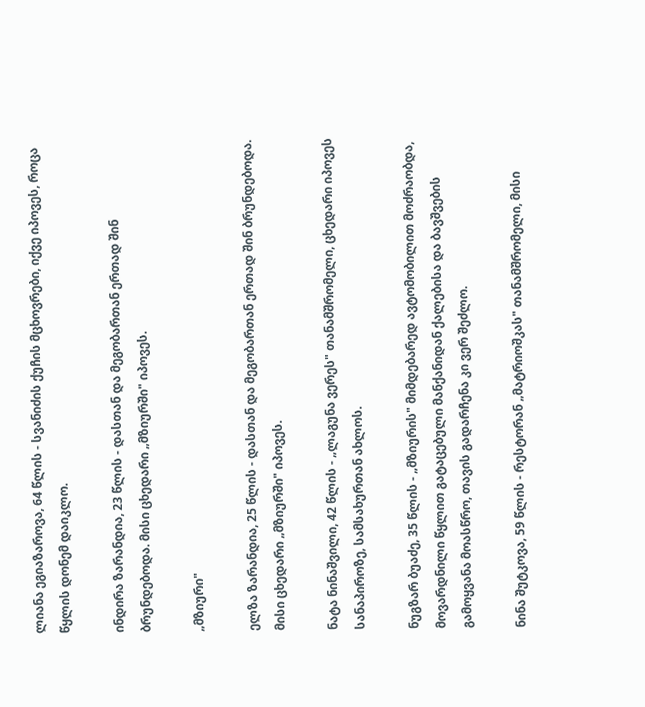ლიანა ეგიაზაროვა, 64 წლის - სვანიძის ქუჩის მცხოვრები, იქვე იპოვეს, როცა წყლის დონემ დაიკლო.

ინდირა ზარანდია, 23 წლის - დასთან და მეგობართან ერთად შინ ბრუნდებოდა. მისი ცხედარი „მზიურში" იპოვეს.

„მზიური"

ელზა ზარანდია, 25 წლის - დასთან და მეგობართან ერთად შინ ბრუნდებოდა. მისი ცხედარი „მზიურში" იპოვეს.

ნატა ნინაშვილი, 42 წლის - „ლაგუნა ვერეს" თანამშრომელი, ცხედარი იპოვეს სანაპიროზე, სამსახურთან ახლოს.

ნუგზარ ბუაძე, 35 წლის - „მზიურის" მიმდებარედ ავტომობილით მოძრაობდა, მოვარდნილი წყლით გატაცებული მანქანიდან ქალებისა და ბავშვების გამოყვანა მოასწრო, თავის გადარჩენა კი ვერ შეძლო.

ნინა შუტკოვა, 59 წლის - რესტორან „მატრიოშკას" თანამშრომელი, მისი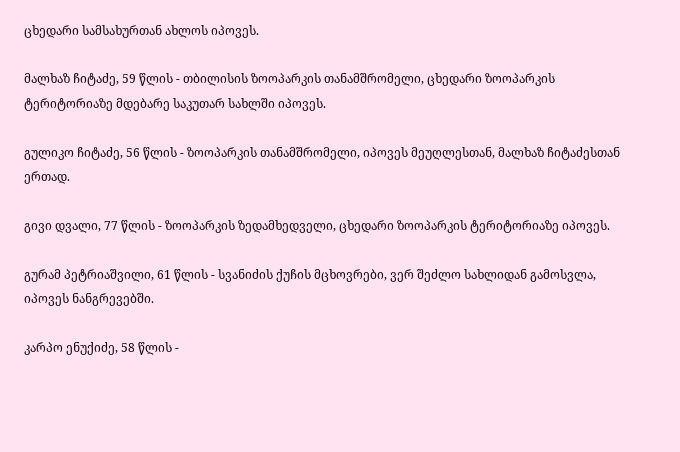ცხედარი სამსახურთან ახლოს იპოვეს.

მალხაზ ჩიტაძე, 59 წლის - თბილისის ზოოპარკის თანამშრომელი, ცხედარი ზოოპარკის ტერიტორიაზე მდებარე საკუთარ სახლში იპოვეს.

გულიკო ჩიტაძე, 56 წლის - ზოოპარკის თანამშრომელი, იპოვეს მეუღლესთან, მალხაზ ჩიტაძესთან ერთად.

გივი დვალი, 77 წლის - ზოოპარკის ზედამხედველი, ცხედარი ზოოპარკის ტერიტორიაზე იპოვეს.

გურამ პეტრიაშვილი, 61 წლის - სვანიძის ქუჩის მცხოვრები, ვერ შეძლო სახლიდან გამოსვლა, იპოვეს ნანგრევებში.

კარპო ენუქიძე, 58 წლის -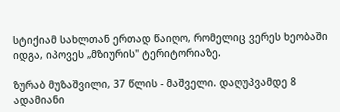სტიქიამ სახლთან ერთად წაიღო, რომელიც ვერეს ხეობაში იდგა, იპოვეს „მზიურის" ტერიტორიაზე.

ზურაბ მუზაშვილი, 37 წლის - მაშველი. დაღუპვამდე 8 ადამიანი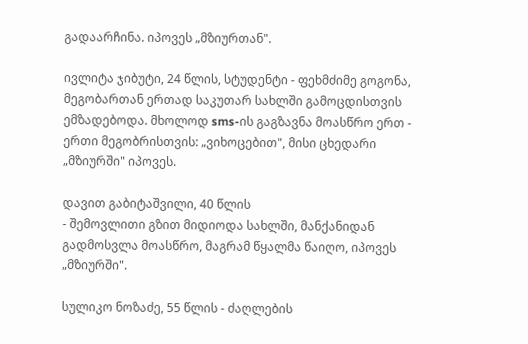გადაარჩინა. იპოვეს „მზიურთან".

ივლიტა ჯიბუტი, 24 წლის, სტუდენტი - ფეხმძიმე გოგონა, მეგობართან ერთად საკუთარ სახლში გამოცდისთვის ემზადებოდა. მხოლოდ sms-ის გაგზავნა მოასწრო ერთ - ერთი მეგობრისთვის: „ვიხოცებით", მისი ცხედარი „მზიურში" იპოვეს.

დავით გაბიტაშვილი, 40 წლის
- შემოვლითი გზით მიდიოდა სახლში, მანქანიდან გადმოსვლა მოასწრო, მაგრამ წყალმა წაიღო, იპოვეს „მზიურში".

სულიკო ნოზაძე, 55 წლის - ძაღლების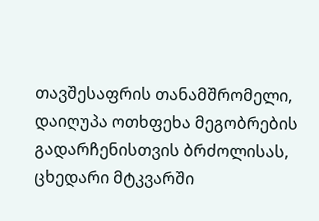თავშესაფრის თანამშრომელი, დაიღუპა ოთხფეხა მეგობრების გადარჩენისთვის ბრძოლისას, ცხედარი მტკვარში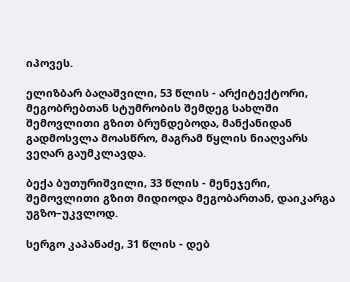იპოვეს.

ელიზბარ ბაღაშვილი, 53 წლის - არქიტექტორი, მეგობრებთან სტუმრობის შემდეგ სახლში შემოვლითი გზით ბრუნდებოდა, მანქანიდან გადმოსვლა მოასწრო, მაგრამ წყლის ნიაღვარს ვეღარ გაუმკლავდა.

ბექა ბუთურიშვილი, 33 წლის - მენეჯერი, შემოვლითი გზით მიდიოდა მეგობართან, დაიკარგა უგზო–უკვლოდ.

სერგო კაპანაძე, 31 წლის - დებ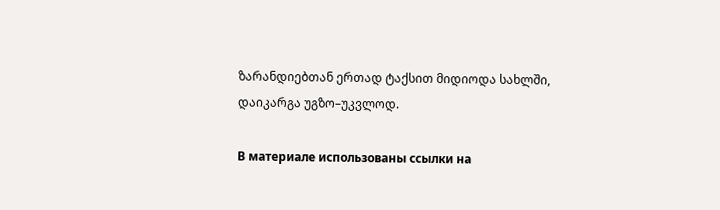ზარანდიებთან ერთად ტაქსით მიდიოდა სახლში, დაიკარგა უგზო–უკვლოდ.

В материале использованы ссылки на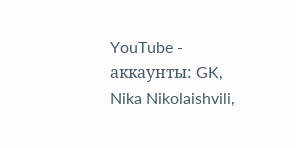YouTube - аккаунты: GK, Nika Nikolaishvili,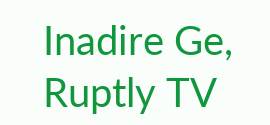Inadire Ge, Ruptly TV